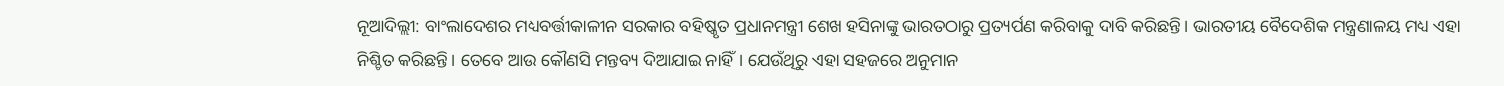ନୂଆଦିଲ୍ଲୀ: ବାଂଲାଦେଶର ମଧ୍ୟବର୍ତ୍ତୀକାଳୀନ ସରକାର ବହିଷ୍କୃତ ପ୍ରଧାନମନ୍ତ୍ରୀ ଶେଖ ହସିନାଙ୍କୁ ଭାରତଠାରୁ ପ୍ରତ୍ୟର୍ପଣ କରିବାକୁ ଦାବି କରିଛନ୍ତି। ଭାରତୀୟ ବୈଦେଶିକ ମନ୍ତ୍ରଣାଳୟ ମଧ୍ୟ ଏହା ନିଶ୍ଚିତ କରିଛନ୍ତି। ତେବେ ଆଉ କୌଣସି ମନ୍ତବ୍ୟ ଦିଆଯାଇ ନାହିଁ। ଯେଉଁଥିରୁ ଏହା ସହଜରେ ଅନୁମାନ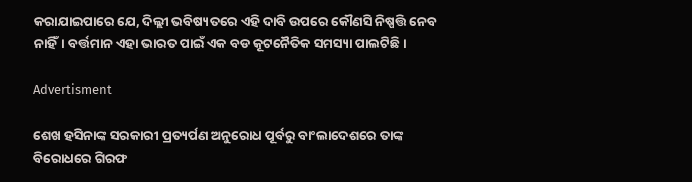କରାଯାଇପାରେ ଯେ, ଦିଲ୍ଲୀ ଭବିଷ୍ୟତରେ ଏହି ଦାବି ଉପରେ କୌଣସି ନିଷ୍ପତ୍ତି ନେବ ନାହିଁ। ବର୍ତ୍ତମାନ ଏହା ଭାରତ ପାଇଁ ଏକ ବଡ କୂଟନୈତିକ ସମସ୍ୟା ପାଲଟିଛି।

Advertisment

ଶେଖ ହସିନାଙ୍କ ସରକାରୀ ପ୍ରତ୍ୟର୍ପଣ ଅନୁରୋଧ ପୂର୍ବରୁ ବାଂଲାଦେଶରେ ତାଙ୍କ ବିରୋଧରେ ଗିରଫ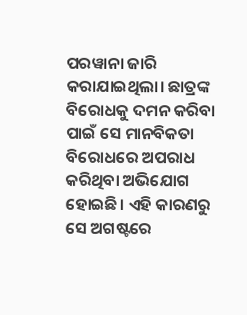ପରୱାନା ଜାରି କରାଯାଇଥିଲା। ଛାତ୍ରଙ୍କ ବିରୋଧକୁ ଦମନ କରିବା ପାଇଁ ସେ ମାନବିକତା ବିରୋଧରେ ଅପରାଧ କରିଥିବା ଅଭିଯୋଗ ହୋଇଛି। ଏହି କାରଣରୁ ସେ ଅଗଷ୍ଟରେ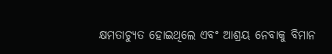କ୍ଷମତାଚ୍ୟୁତ ହୋଇଥିଲେ ଏବଂ ଆଶ୍ରୟ ନେବାକୁ ବିମାନ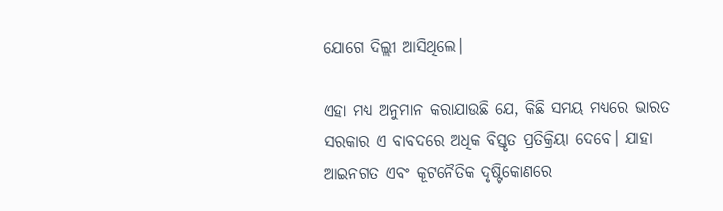ଯୋଗେ ଦିଲ୍ଲୀ ଆସିଥିଲେ।

ଏହା ମଧ୍ୟ ଅନୁମାନ କରାଯାଉଛି ଯେ, କିଛି ସମୟ ମଧ୍ୟରେ ଭାରତ ସରକାର ଏ ବାବଦରେ ଅଧିକ ବିସ୍ତୃତ ପ୍ରତିକ୍ରିୟା ଦେବେ। ଯାହା ଆଇନଗତ ଏବଂ କୂଟନୈତିକ ଦୃଷ୍ଟିକୋଣରେ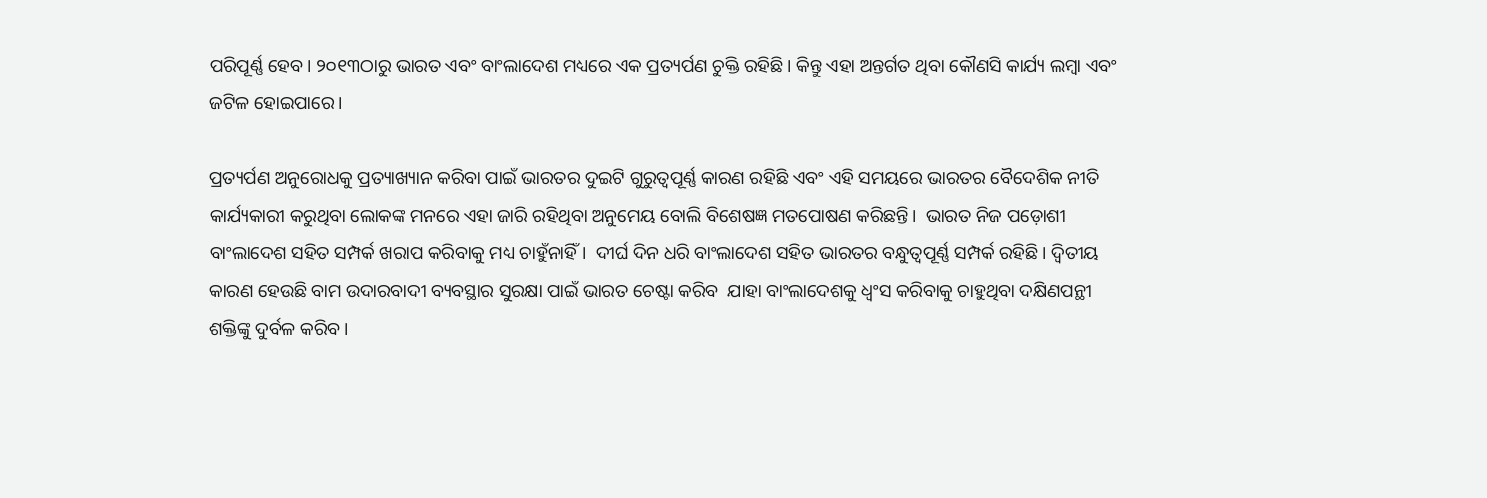ପରିପୂର୍ଣ୍ଣ ହେବ। ୨୦୧୩ଠାରୁ ଭାରତ ଏବଂ ବାଂଲାଦେଶ ମଧ୍ୟରେ ଏକ ପ୍ରତ୍ୟର୍ପଣ ଚୁକ୍ତି ରହିଛି। କିନ୍ତୁ ଏହା ଅନ୍ତର୍ଗତ ଥିବା କୌଣସି କାର୍ଯ୍ୟ ଲମ୍ବା ଏବଂ ଜଟିଳ ହୋଇପାରେ।

ପ୍ରତ୍ୟର୍ପଣ ଅନୁରୋଧକୁ ପ୍ରତ୍ୟାଖ୍ୟାନ କରିବା ପାଇଁ ଭାରତର ଦୁଇଟି ଗୁରୁତ୍ୱପୂର୍ଣ୍ଣ କାରଣ ରହିଛି ଏବଂ ଏହି ସମୟରେ ଭାରତର ବୈଦେଶିକ ନୀତି କାର୍ଯ୍ୟକାରୀ କରୁଥିବା ଲୋକଙ୍କ ମନରେ ଏହା ଜାରି ରହିଥିବା ଅନୁମେୟ ବୋଲି ବିଶେଷଜ୍ଞ ମତପୋଷଣ କରିଛନ୍ତି।  ଭାରତ ନିଜ ପଡ଼ୋଶୀ ବାଂଲାଦେଶ ସହିତ ସମ୍ପର୍କ ଖରାପ କରିବାକୁ ମଧ୍ୟ ଚାହୁଁନାହିଁ।  ଦୀର୍ଘ ଦିନ ଧରି ବାଂଲାଦେଶ ସହିତ ଭାରତର ବନ୍ଧୁତ୍ବପୂର୍ଣ୍ଣ ସମ୍ପର୍କ ରହିଛି। ଦ୍ୱିତୀୟ କାରଣ ହେଉଛି ବାମ ଉଦାରବାଦୀ ବ୍ୟବସ୍ଥାର ସୁରକ୍ଷା ପାଇଁ ଭାରତ ଚେଷ୍ଟା କରିବ  ଯାହା ବାଂଲାଦେଶକୁ ଧ୍ୱଂସ କରିବାକୁ ଚାହୁଥିବା ଦକ୍ଷିଣପନ୍ଥୀ ଶକ୍ତିଙ୍କୁ ଦୁର୍ବଳ କରିବ।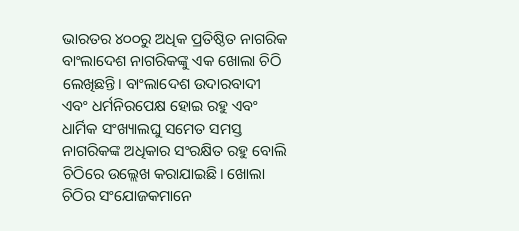ଭାରତର ୪୦୦ରୁ ଅଧିକ ପ୍ରତିଷ୍ଠିତ ନାଗରିକ ବାଂଲାଦେଶ ନାଗରିକଙ୍କୁ ଏକ ଖୋଲା ଚିଠି ଲେଖିଛନ୍ତି। ବାଂଲାଦେଶ ଉଦାରବାଦୀ ଏବଂ ଧର୍ମନିରପେକ୍ଷ ହୋଇ ରହୁ ଏବଂ ଧାର୍ମିକ ସଂଖ୍ୟାଲଘୁ ସମେତ ସମସ୍ତ ନାଗରିକଙ୍କ ଅଧିକାର ସଂରକ୍ଷିତ ରହୁ ବୋଲି ଚିଠିରେ ଉଲ୍ଲେଖ କରାଯାଇଛି। ଖୋଲା ଚିଠିର ସଂଯୋଜକମାନେ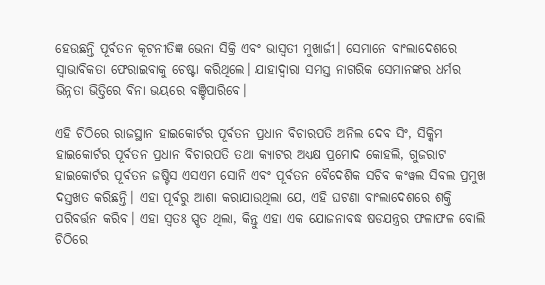ହେଉଛନ୍ତି ପୂର୍ବତନ କୂଟନୀତିଜ୍ଞ ଭେନା ସିକ୍ରି ଏବଂ ଭାସ୍ବତୀ ମୁଖାର୍ଜୀ। ସେମାନେ ବାଂଲାଦେଶରେ ସ୍ୱାଭାବିକତା ଫେରାଇବାକୁ ଚେଷ୍ଟା କରିଥିଲେ। ଯାହାଦ୍ବାରା ସମସ୍ତ ନାଗରିକ ସେମାନଙ୍କର ଧର୍ମର ଭିନ୍ନତା ଭିତ୍ତିରେ ବିନା ଭୟରେ ବଞ୍ଚିପାରିବେ।

ଏହି ଚିଠିରେ ରାଜସ୍ଥାନ ହାଇକୋର୍ଟର ପୂର୍ବତନ ପ୍ରଧାନ ବିଚାରପତି ଅନିଲ ଦେବ ସିଂ, ସିକ୍କିମ ହାଇକୋର୍ଟର ପୂର୍ବତନ ପ୍ରଧାନ ବିଚାରପତି ତଥା କ୍ୟାଟର ଅଧ୍ୟକ୍ଷ ପ୍ରମୋଦ କୋହଲି, ଗୁଜରାଟ ହାଇକୋର୍ଟର ପୂର୍ବତନ ଜଷ୍ଟିସ ଏସଏମ ସୋନି ଏବଂ ପୂର୍ବତନ ବୈଦେଶିକ ସଚିବ କଂୱଲ ସିବଲ ପ୍ରମୁଖ ଦସ୍ତଖତ କରିଛନ୍ତି। ଏହା ପୂର୍ବରୁ ଆଶା କରାଯାଉଥିଲା ଯେ, ଏହି ଘଟଣା ବାଂଲାଦେଶରେ ଶକ୍ତି ପରିବର୍ତ୍ତନ କରିବ। ଏହା ସ୍ବତଃ ସ୍ପୃତ ଥିଲା, କିନ୍ତୁ ଏହା ଏକ ଯୋଜନାବଦ୍ଧ ଷଡଯନ୍ତ୍ରର ଫଳାଫଳ ବୋଲି ଚିଠିରେ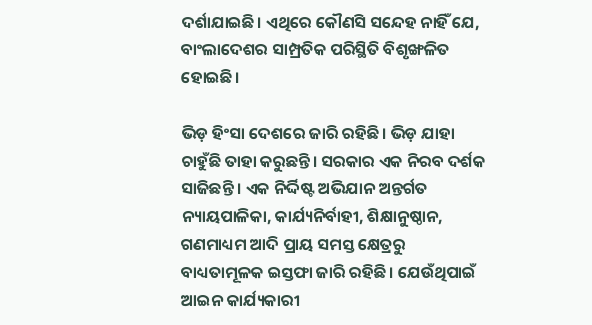ଦର୍ଶାଯାଇଛି। ଏଥିରେ କୌଣସି ସନ୍ଦେହ ନାହିଁ ଯେ, ବାଂଲାଦେଶର ସାମ୍ପ୍ରତିକ ପରିସ୍ଥିତି ବିଶୃଙ୍ଖଳିତ ହୋଇଛି।

ଭିଡ଼ ହିଂସା ଦେଶରେ ଜାରି ରହିଛି। ଭିଡ଼ ଯାହା ଚାହୁଁଛି ତାହା କରୁଛନ୍ତି। ସରକାର ଏକ ନିରବ ଦର୍ଶକ ସାଜିଛନ୍ତି । ଏକ ନିର୍ଦ୍ଦିଷ୍ଟ ଅଭିଯାନ ଅନ୍ତର୍ଗତ ନ୍ୟାୟପାଳିକା, କାର୍ଯ୍ୟନିର୍ବାହୀ, ଶିକ୍ଷାନୁଷ୍ଠାନ, ଗଣମାଧ୍ୟମ ଆଦି ପ୍ରାୟ ସମସ୍ତ କ୍ଷେତ୍ରରୁ ବାଧ୍ୟତାମୂଳକ ଇସ୍ତଫା ଜାରି ରହିଛି। ଯେଉଁଥିପାଇଁ ଆଇନ କାର୍ଯ୍ୟକାରୀ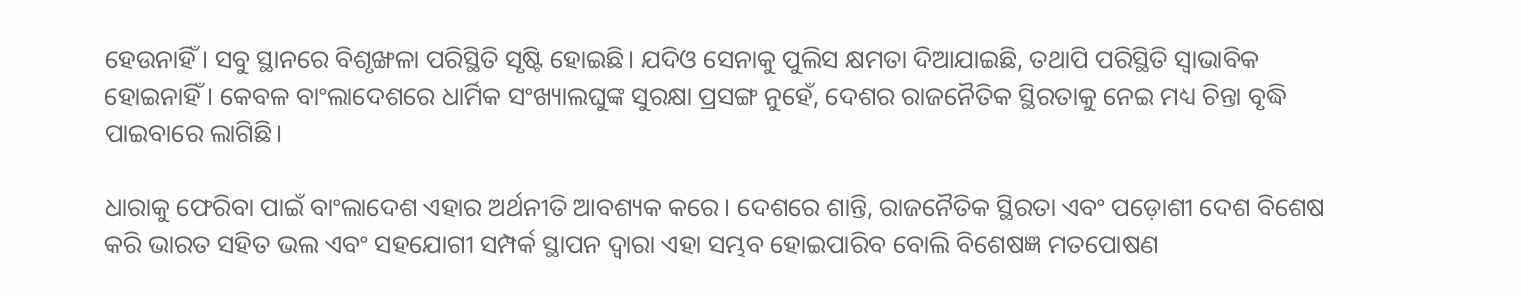ହେଉନାହିଁ। ସବୁ ସ୍ଥାନରେ ବିଶୃଙ୍ଖଳା ପରିସ୍ଥିତି ସୃଷ୍ଟି ହୋଇଛି। ଯଦିଓ ସେନାକୁ ପୁଲିସ କ୍ଷମତା ଦିଆଯାଇଛି, ତଥାପି ପରିସ୍ଥିତି ସ୍ୱାଭାବିକ ହୋଇନାହିଁ। କେବଳ ବାଂଲାଦେଶରେ ଧାର୍ମିକ ସଂଖ୍ୟାଲଘୁଙ୍କ ସୁରକ୍ଷା ପ୍ରସଙ୍ଗ ନୁହେଁ, ଦେଶର ରାଜନୈତିକ ସ୍ଥିରତାକୁ ନେଇ ମଧ୍ୟ ଚିନ୍ତା ବୃଦ୍ଧି ପାଇବାରେ ଲାଗିଛି।

ଧାରାକୁ ଫେରିବା ପାଇଁ ବାଂଲାଦେଶ ଏହାର ଅର୍ଥନୀତି ଆବଶ୍ୟକ କରେ। ଦେଶରେ ଶାନ୍ତି, ରାଜନୈତିକ ସ୍ଥିରତା ଏବଂ ପଡ଼ୋଶୀ ଦେଶ ବିଶେଷ କରି ଭାରତ ସହିତ ଭଲ ଏବଂ ସହଯୋଗୀ ସମ୍ପର୍କ ସ୍ଥାପନ ଦ୍ୱାରା ଏହା ସମ୍ଭବ ହୋଇପାରିବ ବୋଲି ବିଶେଷଜ୍ଞ ମତପୋଷଣ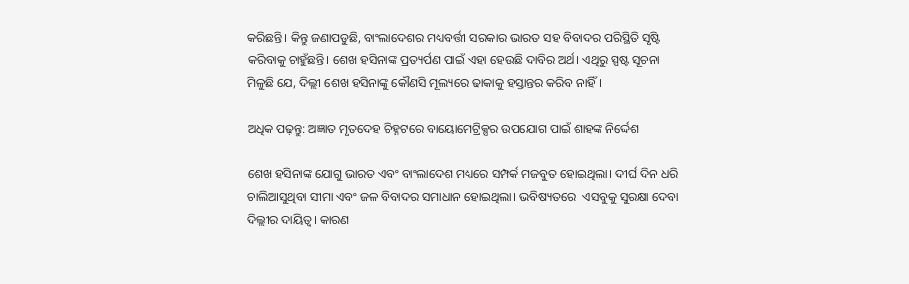କରିଛନ୍ତି। କିନ୍ତୁ ଜଣାପଡୁଛି, ବାଂଲାଦେଶର ମଧ୍ୟବର୍ତ୍ତୀ ସରକାର ଭାରତ ସହ ବିବାଦର ପରିସ୍ଥିତି ସୃଷ୍ଟି କରିବାକୁ ଚାହୁଁଛନ୍ତି। ଶେଖ ହସିନାଙ୍କ ପ୍ରତ୍ୟର୍ପଣ ପାଇଁ ଏହା ହେଉଛି ଦାବିର ଅର୍ଥ। ଏଥିରୁ ସ୍ପଷ୍ଟ ସୂଚନା ମିଳୁଛି ଯେ, ଦିଲ୍ଲୀ ଶେଖ ହସିନାଙ୍କୁ କୌଣସି ମୂଲ୍ୟରେ ଢାକାକୁ ହସ୍ତାନ୍ତର କରିବ ନାହିଁ।

ଅଧିକ ପଢ଼ନ୍ତୁ: ଅଜ୍ଞାତ ମୃତଦେହ ଚିହ୍ନଟରେ ବାୟୋମେଟ୍ରିକ୍ସର ଉପଯୋଗ ପାଇଁ ଶାହଙ୍କ ନିର୍ଦ୍ଦେଶ

ଶେଖ ହସିନାଙ୍କ ଯୋଗୁ ଭାରତ ଏବଂ ବାଂଲାଦେଶ ମଧ୍ୟରେ ସମ୍ପର୍କ ମଜବୁତ ହୋଇଥିଲା। ଦୀର୍ଘ ଦିନ ଧରି ଚାଲିଆସୁଥିବା ସୀମା ଏବଂ ଜଳ ବିବାଦର ସମାଧାନ ହୋଇଥିଲା। ଭବିଷ୍ୟତରେ  ଏସବୁକୁ ସୁରକ୍ଷା ଦେବା ଦିଲ୍ଲୀର ଦାୟିତ୍ବ। କାରଣ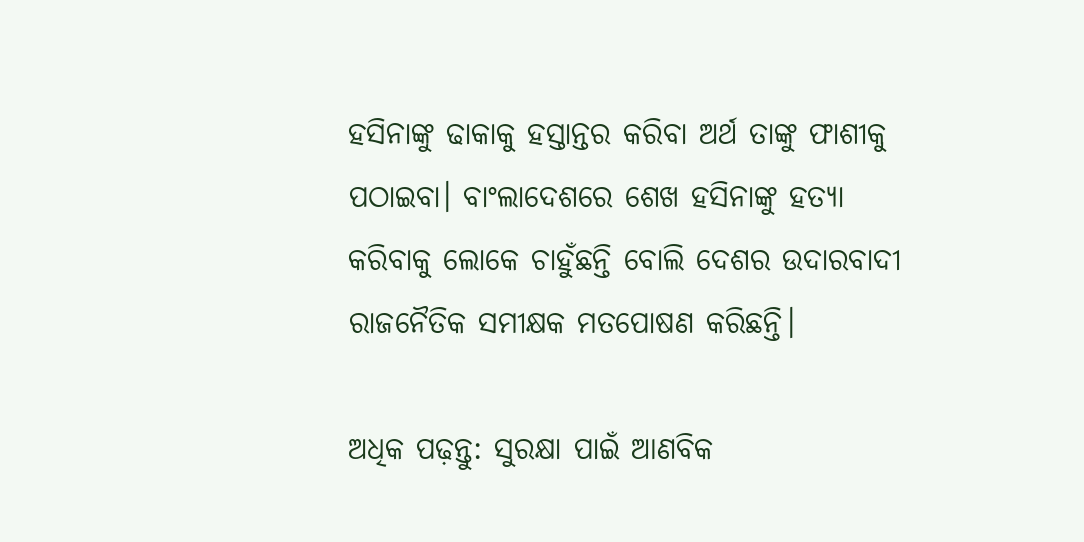ହସିନାଙ୍କୁ ଢାକାକୁ ହସ୍ତାନ୍ତର କରିବା ଅର୍ଥ ତାଙ୍କୁ ଫାଶୀକୁ ପଠାଇବା। ବାଂଲାଦେଶରେ ଶେଖ ହସିନାଙ୍କୁ ହତ୍ୟା କରିବାକୁ ଲୋକେ ଚାହୁଁଛନ୍ତି ବୋଲି ଦେଶର ଉଦାରବାଦୀ ରାଜନୈତିକ ସମୀକ୍ଷକ ମତପୋଷଣ କରିଛନ୍ତି।

ଅଧିକ ପଢ଼ନ୍ତୁ: ସୁରକ୍ଷା ପାଇଁ ଆଣବିକ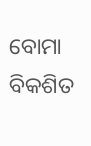ବୋମା ବିକଶିତ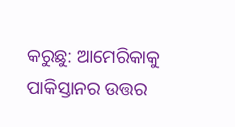କରୁଛୁ: ଆମେରିକାକୁ ପାକିସ୍ତାନର ଉତ୍ତର